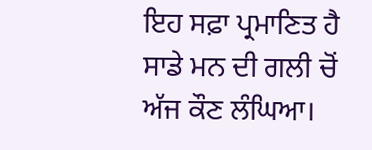ਇਹ ਸਫ਼ਾ ਪ੍ਰਮਾਣਿਤ ਹੈ
ਸਾਡੇ ਮਨ ਦੀ ਗਲੀ ਚੋਂ ਅੱਜ ਕੌਣ ਲੰਘਿਆ।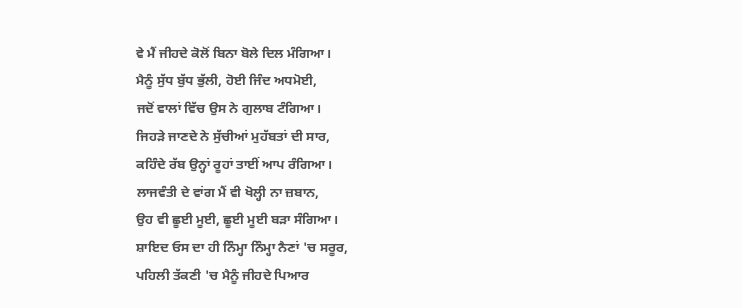ਵੇ ਮੈਂ ਜੀਹਦੇ ਕੋਲੋਂ ਬਿਨਾ ਬੋਲੇ ਦਿਲ ਮੰਗਿਆ।
ਮੈਨੂੰ ਸੁੱਧ ਬੁੱਧ ਭੁੱਲੀ, ਹੋਈ ਜਿੰਦ ਅਧਮੋਈ,
ਜਦੋਂ ਵਾਲਾਂ ਵਿੱਚ ਉਸ ਨੇ ਗੁਲਾਬ ਟੰਗਿਆ।
ਜਿਹੜੇ ਜਾਣਦੇ ਨੇ ਸੁੱਚੀਆਂ ਮੁਹੱਬਤਾਂ ਦੀ ਸਾਰ,
ਕਹਿੰਦੇ ਰੱਬ ਉਨ੍ਹਾਂ ਰੂਹਾਂ ਤਾਈਂ ਆਪ ਰੰਗਿਆ।
ਲਾਜਵੰਤੀ ਦੇ ਵਾਂਗ ਮੈਂ ਵੀ ਖੋਲ੍ਹੀ ਨਾ ਜ਼ਬਾਨ,
ਉਹ ਵੀ ਛੂਈ ਮੂਈ, ਛੂਈ ਮੂਈ ਬੜਾ ਸੰਗਿਆ।
ਸ਼ਾਇਦ ਓਸ ਦਾ ਹੀ ਨਿੰਮ੍ਹਾ ਨਿੰਮ੍ਹਾ ਨੈਣਾਂ 'ਚ ਸਰੂਰ,
ਪਹਿਲੀ ਤੱਕਣੀ 'ਚ ਮੈਨੂੰ ਜੀਹਦੇ ਪਿਆਰ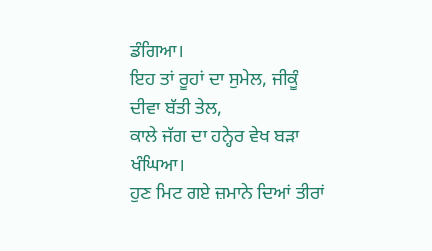ਡੰਗਿਆ।
ਇਹ ਤਾਂ ਰੂਹਾਂ ਦਾ ਸੁਮੇਲ, ਜੀਕੂੰ ਦੀਵਾ ਬੱਤੀ ਤੇਲ,
ਕਾਲੇ ਜੱਗ ਦਾ ਹਨ੍ਹੇਰ ਵੇਖ ਬੜਾ ਖੰਘਿਆ।
ਹੁਣ ਮਿਟ ਗਏ ਜ਼ਮਾਨੇ ਦਿਆਂ ਤੀਰਾਂ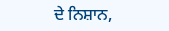ਦੇ ਨਿਸ਼ਾਨ,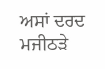ਅਸਾਂ ਦਰਦ ਮਜੀਠੜੇ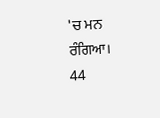'ਚ ਮਨ ਰੰਗਿਆ।
44